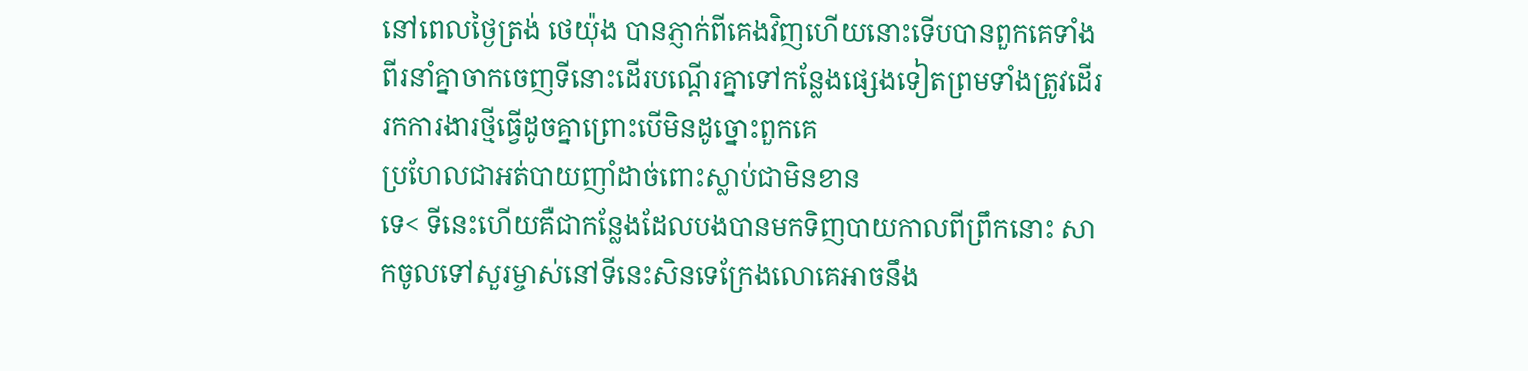នៅពេលថ្ងៃត្រង់ ថេយ៉ុង បានភ្ញាក់ពីគេងវិញហើយនោះទើបបានពួកគេទាំងពីរនាំគ្នាចាកចេញទីនោះដើរបណ្ដើរគ្នាទៅកន្លែងផ្សេងទៀតព្រមទាំងត្រូវដើរ រកការងារថ្មីធ្វើដូចគ្នាព្រោះបើមិនដូច្នោះពួកគេ
ប្រហែលជាអត់បាយញាំដាច់ពោះស្លាប់ជាមិនខាន
ទេ< ទីនេះហើយគឺជាកន្លែងដែលបងបានមកទិញបាយកាលពីព្រឹកនោះ សាកចូលទៅសួរម្ចាស់នៅទីនេះសិនទេក្រែងលោគេអាចនឹង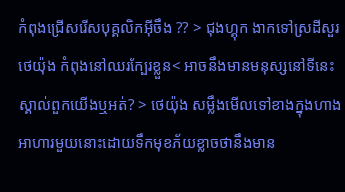កំពុងជ្រើសរើសបុគ្គលិកអ៊ីចឹង ?? > ជុងហ្គុក ងាកទៅស្រដីសួរ
ថេយ៉ុង កំពុងនៅឈរក្បែរខ្លួន< អាចនឹងមានមនុស្សនៅទីនេះស្គាល់ពួកយើងឬអត់? > ថេយ៉ុង សម្លឹងមើលទៅខាងក្នុងហាងអាហារមួយនោះដោយទឹកមុខភ័យខ្លាចថានឹងមាន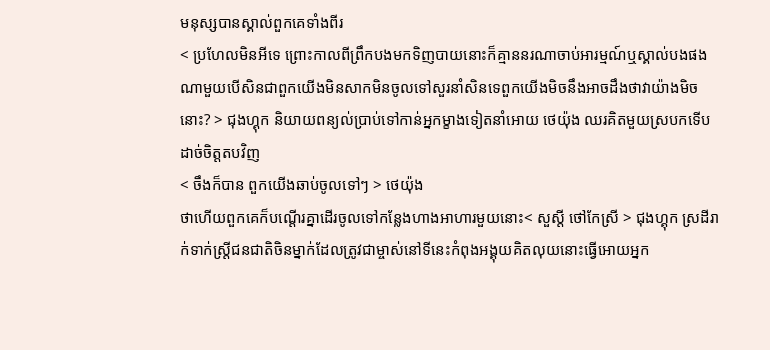មនុស្សបានស្គាល់ពួកគេទាំងពីរ
< ប្រហែលមិនអីទេ ព្រោះកាលពីព្រឹកបងមកទិញបាយនោះក៏គ្មាននរណាចាប់អារម្មណ៍ឬស្គាល់បងផងណាមួយបើសិនជាពួកយើងមិនសាកមិនចូលទៅសួរនាំសិនទេពួកយើងមិចនឹងអាចដឹងថាវាយ៉ាងមិចនោះ? > ជុងហ្គុក និយាយពន្យល់ប្រាប់ទៅកាន់អ្នកម្ខាងទៀតនាំអោយ ថេយ៉ុង ឈរគិតមួយស្របកទើបដាច់ចិត្តតបវិញ
< ចឹងក៏បាន ពួកយើងឆាប់ចូលទៅៗ > ថេយ៉ុង
ថាហើយពួកគេក៏បណ្ដើរគ្នាដើរចូលទៅកន្លែងហាងអាហារមួយនោះ< សួស្តី ថៅកែស្រី > ជុងហ្គុក ស្រដីរាក់ទាក់ស្រ្ដីជនជាតិចិនម្នាក់ដែលត្រូវជាម្ចាស់នៅទីនេះកំពុងអង្គុយគិតលុយនោះធ្វើអោយអ្នក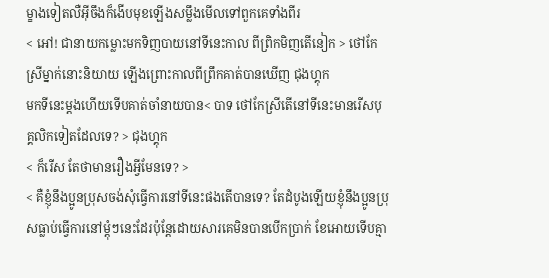ម្ខាងទៀតលឺអ៊ីចឹងក៏ងើបមុខឡើងសម្លឹងមើលទៅពួកគេទាំងពីរ
< អៅ! ជានាយកម្លោះមកទិញបាយនៅទីនេះកាល ពីព្រិកមិញតើនៀក > ថៅកែស្រីម្នាក់នោះនិយាយ ឡើងព្រោះកាលពីព្រឹកគាត់បានឃើញ ជុងហ្គុក
មកទីនេះម្ដងហើយទើបគាត់ចាំនាយបាន< បាទ ថៅកែស្រីតើនៅទីនេះមានរើសបុគ្គលិកទៀតដែលទេ? > ជុងហ្គុក
< ក៏រើស តែថាមានរឿងអ្វីមែនទេ? >
< គឺខ្ញុំនឹងប្អូនប្រុសចង់សុំធ្វើការនៅទីនេះផងតើបានទេ? តែដំបូងឡើយខ្ញុំនឹងប្អូនប្រុសធ្លាប់ធ្វើការនៅម្ដុំៗនេះដែរប៉ុន្តែដោយសារគេមិនបានបើកប្រាក់ ខែអោយទើបគ្មា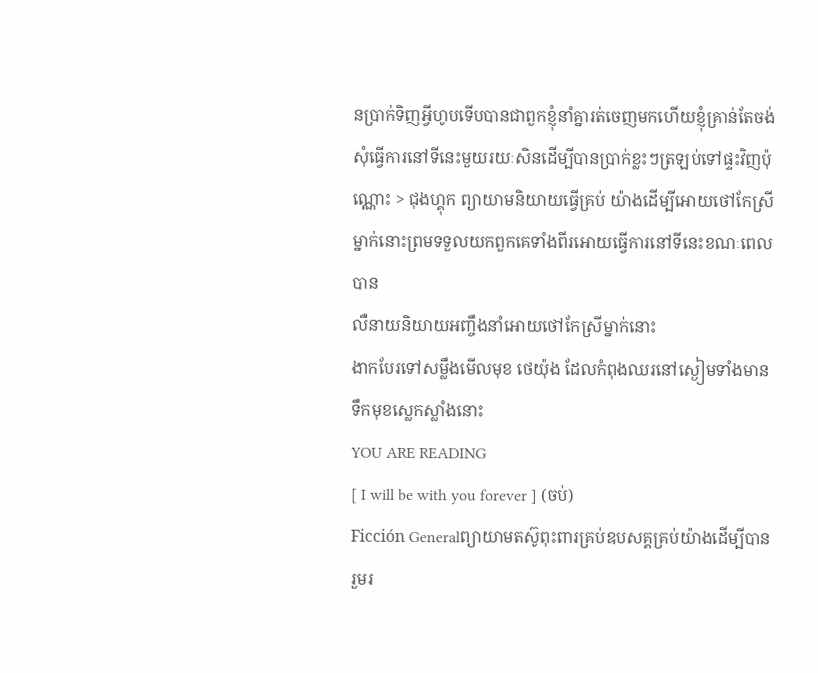នប្រាក់ទិញអ្វីហូបទើបបានជាពួកខ្ញុំនាំគ្នារត់ចេញមកហើយខ្ញុំគ្រាន់តែចង់សុំធ្វើការនៅទីនេះមួយរយៈសិនដើម្បីបានប្រាក់ខ្លះៗត្រឡប់ទៅផ្ទះវិញប៉ុណ្ណោះ > ជុងហ្គុក ព្យាយាមនិយាយធ្វើគ្រប់ យ៉ាងដើម្បីអោយថៅកែស្រីម្នាក់នោះព្រមទទួលយកពួកគេទាំងពីរអោយធ្វើការនៅទីនេះខណៈពេលបាន
លឺនាយនិយាយអញ្ចឹងនាំអោយថៅកែស្រីម្នាក់នោះ
ងាកបែរទៅសម្លឹងមើលមុខ ថេយ៉ុង ដែលកំពុងឈរនៅស្ងៀមទាំងមានទឹកមុខស្លេកស្លាំងនោះ
YOU ARE READING
[ I will be with you forever ] (ចប់)
Ficción Generalព្យាយាមតស៊ូពុះពារគ្រប់ឧបសគ្គគ្រប់យ៉ាងដើម្បីបានរួមរ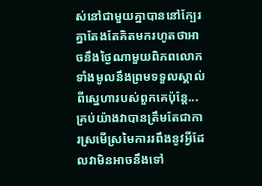ស់នៅជាមួយគ្នាបាននៅក្បែរគ្នាតែងតែគិតមករហូតថាអាចនឹងថ្ងៃណាមួយពិភពលោកទាំងមូលនឹងព្រមទទួលស្គាល់ពីស្នេហារបស់ពួកគេប៉ុន្តែ...គ្រប់យ៉ាងវាបានត្រឹមតែជាការស្រមើស្រមៃការរពឹងនូវអ្វីដែលវាមិនអាចនឹងទៅ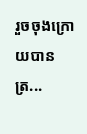រួចចុងក្រោយបានត្រ...